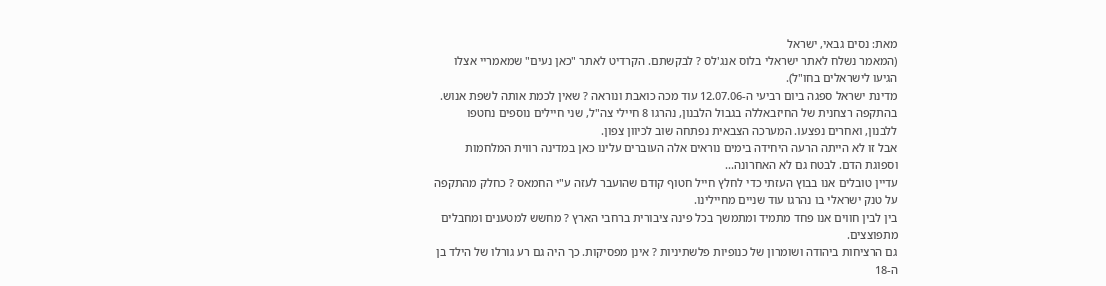מאת: נסים גבאי, ישראל
(המאמר נשלח לאתר ישראלי בלוס אנג'לס ? לבקשתם. הקרדיט לאתר "כאן נעים" שמאמריי אצלו הגיעו לישראלים בחו"ל).
מדינת ישראל ספגה ביום רביעי ה-12.07.06 עוד מכה כואבת ונוראה ? שאין לכמת אותה לשפת אנוש. בהתקפה רצחנית של החיזבאללה בגבול הלבנון, נהרגו 8 חיילי צה"ל, שני חיילים נוספים נחטפו ללבנון, ואחרים נפצעו. המערכה הצבאית נפתחה שוב לכיוון צפון.
אבל זו לא הייתה הרעה היחידה בימים נוראים אלה העוברים עלינו כאן במדינה רווית המלחמות וספוגת הדם. לבטח גם לא האחרונה...
עדיין טובלים אנו בבוץ העזתי כדי לחלץ חייל חטוף קודם שהועבר לעזה ע"י החמאס ? כחלק מהתקפה על טנק ישראלי בו נהרגו עוד שניים מחיילינו.
בין לבין חווים אנו פחד מתמיד ומתמשך בכל פינה ציבורית ברחבי הארץ ? מחשש למטענים ומחבלים מתפוצצים.
גם הרציחות ביהודה ושומרון של כנופיות פלשתיניות ? אינן מפסיקות. כך היה גם רע גורלו של הילד בן ה-18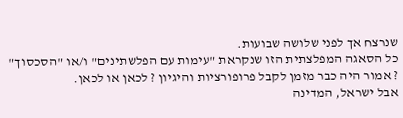שנרצח אך לפני שלושה שבועות.
כל הסאגה המפלצתית הזו שנקראת "עימות עם הפלשתינים" ו/או "הסכסוך" ? אמור היה כבר מזמן לקבל פרופורציות והיגיון ? לכאן או לכאן.
אבל ישראל, המדינה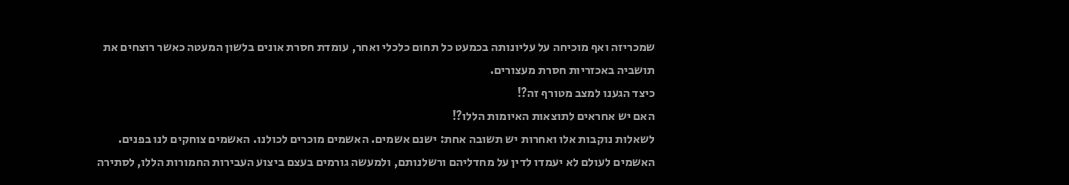שמכריזה ואף מוכיחה על עליונותה בכמעט כל תחום כלכלי ואחר, עומדת חסרת אונים בלשון המעטה כאשר רוצחים את תושביה באכזריות חסרת מעצורים.
כיצד הגענו למצב מטורף זה?!
האם יש אחראים לתוצאות האיומות הללו?!
לשאלות נוקבות אלו ואחרות יש תשובה אחת: ישנם אשמים. האשמים מוכרים לכולנו. האשמים צוחקים לנו בפנים. האשמים לעולם לא יעמדו לדין על מחדליהם ורשלנותם, ולמעשה גורמים בעצם ביצוע העבירות החמורות הללו, לסתירה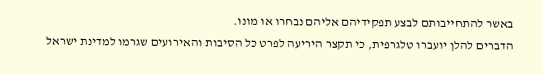באשר להתחייבותם לבצע תפקידיהם אליהם נבחרו או מונו.
הדברים להלן יועברו טלגרפית, כי תקצר היריעה לפרט כל הסיבות והאירועים שגרמו למדינת ישראל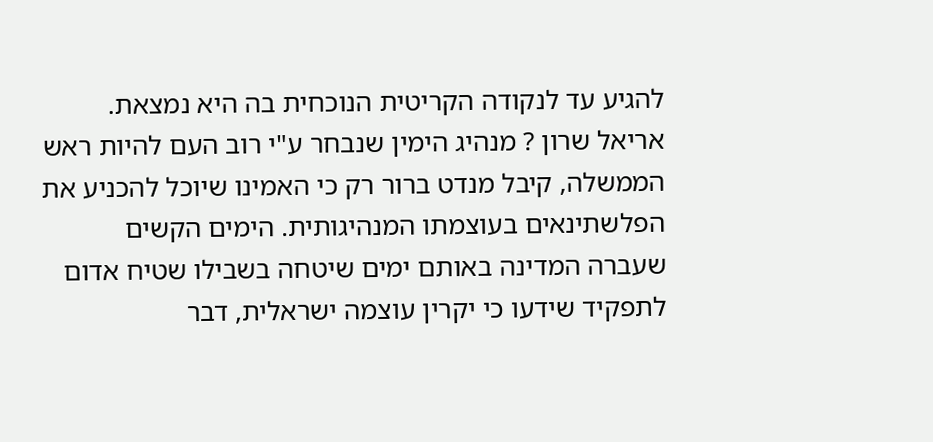להגיע עד לנקודה הקריטית הנוכחית בה היא נמצאת.
אריאל שרון ? מנהיג הימין שנבחר ע"י רוב העם להיות ראש הממשלה, קיבל מנדט ברור רק כי האמינו שיוכל להכניע את הפלשתינאים בעוצמתו המנהיגותית. הימים הקשים שעברה המדינה באותם ימים שיטחה בשבילו שטיח אדום לתפקיד שידעו כי יקרין עוצמה ישראלית, דבר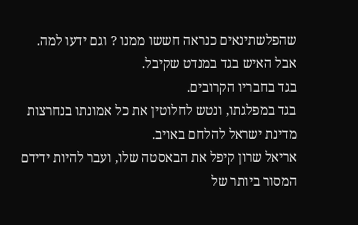שהפלשתינאים כנראה חששו ממנו ? וגם ידעו למה.
אבל האיש בגד במנדט שקיבל.
בגד בחבריו הקרובים.
בגד במפלגתו, ונטש לחלוטין את כל אמונתו בנחרצות מדינת ישראל להלחם באויב.
אריאל שרון קיפל את הבאסטה שלו, ועבר להיות ידידם המסור ביותר של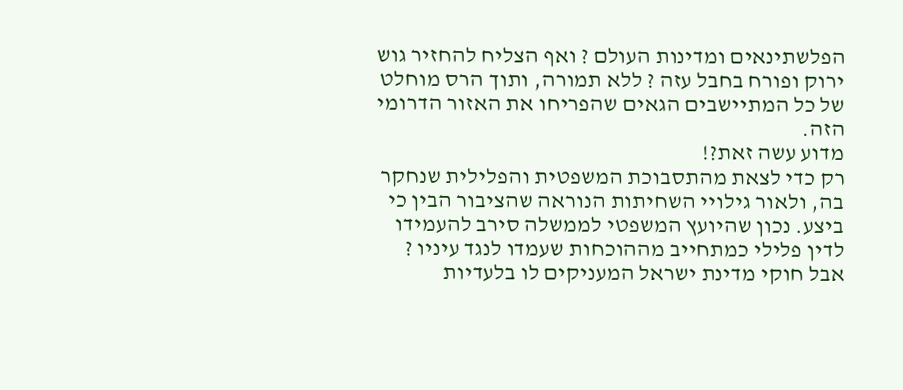הפלשתינאים ומדינות העולם ? ואף הצליח להחזיר גוש ירוק ופורח בחבל עזה ? ללא תמורה, ותוך הרס מוחלט של כל המתיישבים הגאים שהפריחו את האזור הדרומי הזה.
מדוע עשה זאת?!
רק כדי לצאת מהתסבוכת המשפטית והפלילית שנחקר בה, ולאור גילויי השחיתות הנוראה שהציבור הבין כי ביצע. נכון שהיועץ המשפטי לממשלה סירב להעמידו לדין פלילי כמתחייב מההוכחות שעמדו לנגד עיניו ? אבל חוקי מדינת ישראל המעניקים לו בלעדיות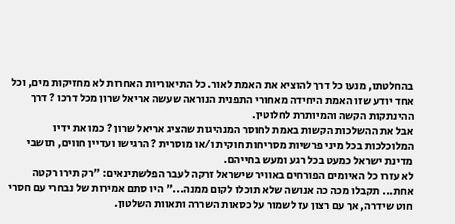בהחלטתו, מנעו כל דרך להוציא את האמת לאור. כל התיאוריות האחרות לא מחזיקות מים, וכל אחד יודע שזו האמת היחידה מאחורי התפנית הנוראה שעשה אריאל שרון מכל דרכו ? דרך ההינתקות הקשה והמיותרת לחלוטין.
אבל את ההשלכות הקשות באמת לחוסר המנהיגות שהציג אריאל שרון ? כמו את ידיו המלוכלכות בכל מיני פרשיות מסריחות חוקית ו/או מוסרית ? הרגישו ועדיין חווים, תושבי מדינת ישראל כמעט בכל רגע ומעש בחייהם.
לא עזרו כל האיומים הפורחים באוויר שישראל זרקה לעבר הפלשתינאים: "רק תירו רקטה אחת... תקבלו מכה כה אנושה שלא תוכלו לקום ממנה..." היו סתם אמירות של נבחרי עם חסרי חוט שידרה, אך עם רצון עז לשמור על כסאות השררה ותאוות השלטון.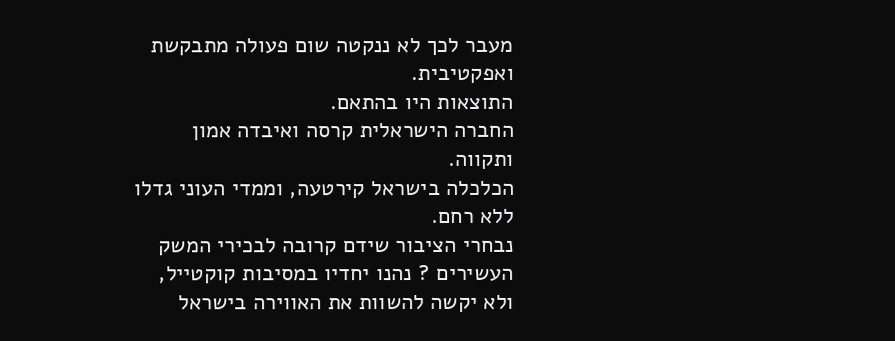מעבר לכך לא ננקטה שום פעולה מתבקשת ואפקטיבית.
התוצאות היו בהתאם.
החברה הישראלית קרסה ואיבדה אמון ותקווה.
הכלכלה בישראל קירטעה, וממדי העוני גדלו ללא רחם.
נבחרי הציבור שידם קרובה לבכירי המשק העשירים ? נהנו יחדיו במסיבות קוקטייל, ולא יקשה להשוות את האווירה בישראל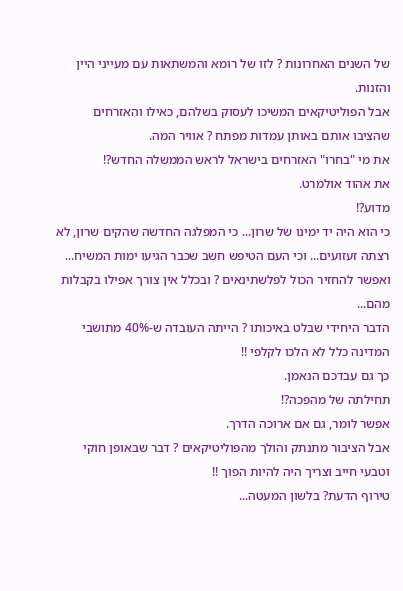של השנים האחרונות ? לזו של רומא והמשתאות עם מעייני היין והזנות.
אבל הפוליטיקאים המשיכו לעסוק בשלהם, כאילו והאזרחים שהציבו אותם באותן עמדות מפתח ? אוויר המה.
את מי "בחרו" האזרחים בישראל לראש הממשלה החדש?!
את אהוד אולמרט.
מדוע?!
כי הוא היה יד ימינו של שרון... כי המפלגה החדשה שהקים שרון, לא רצתה זעזועים... וכי העם הטיפש חשב שכבר הגיעו ימות המשיח... ואפשר להחזיר הכול לפלשתינאים ? ובכלל אין צורך אפילו בקבלות מהם...
הדבר היחידי שבלט באיכותו ? הייתה העובדה ש-40% מתושבי המדינה כלל לא הלכו לקלפי !!
כך גם עבדכם הנאמן.
תחילתה של מהפכה?!
אפשר לומר, גם אם ארוכה הדרך.
אבל הציבור מתנתק והולך מהפוליטיקאים ? דבר שבאופן חוקי וטבעי חייב וצריך היה להיות הפוך !!
טירוף הדעת? בלשון המעטה...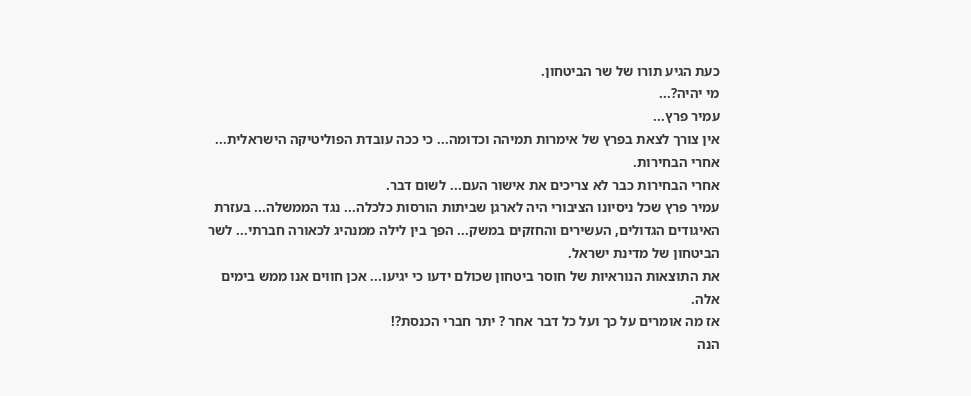כעת הגיע תורו של שר הביטחון.
מי יהיה?...
עמיר פרץ...
אין צורך לצאת בפרץ של אימרות תמיהה וכדומה... כי ככה עובדת הפוליטיקה הישראלית... אחרי הבחירות.
אחרי הבחירות כבר לא צריכים את אישור העם... לשום דבר.
עמיר פרץ שכל ניסיונו הציבורי היה לארגן שביתות הורסות כלכלה... נגד הממשלה... בעזרת האיגודים הגדולים, העשירים והחזקים במשק... הפך בין לילה ממנהיג לכאורה חברתי... לשר הביטחון של מדינת ישראל.
את התוצאות הנוראיות של חוסר ביטחון שכולם ידעו כי יגיעו... אכן חווים אנו ממש בימים אלה.
אז מה אומרים על כך ועל כל דבר אחר ? יתר חברי הכנסת?!
הנה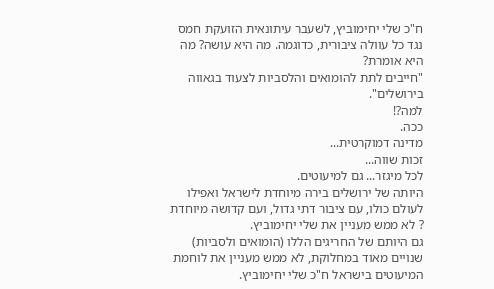ח"כ שלי יחימוביץ, לשעבר עיתונאית הזועקת חמס נגד כל עוולה ציבורית, כדוגמה. מה היא עושה? מה היא אומרת?
"חייבים לתת להומואים והלסביות לצעוד בגאווה בירושלים".
למה?!
ככה.
מדינה דמוקרטית...
זכות שווה...
לכל מיגזר... גם למיעוטים.
היותה של ירושלים בירה מיוחדת לישראל ואפילו לעולם כולו, עם ציבור דתי גדול, ועם קדושה מיוחדת ? לא ממש מעניין את שלי יחימוביץ.
גם היותם של החריגים הללו (הומואים ולסביות) שנויים מאוד במחלוקת, לא ממש מעניין את לוחמת המיעוטים בישראל ח"כ שלי יחימוביץ.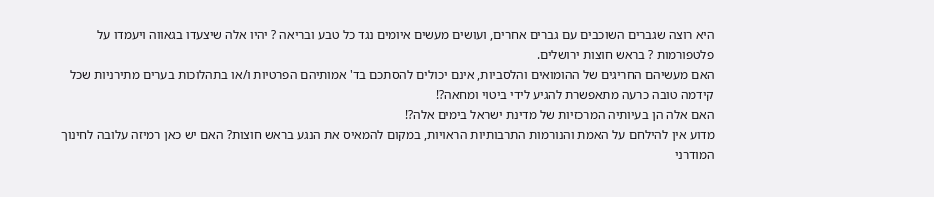היא רוצה שגברים השוכבים עם גברים אחרים, ועושים מעשים איומים נגד כל טבע ובריאה ? יהיו אלה שיצעדו בגאווה ויעמדו על פלטפורמות ? בראש חוצות ירושלים.
האם מעשיהם החריגים של ההומואים והלסביות, אינם יכולים להסתכם בד' אמותיהם הפרטיות ו/או בתהלוכות בערים מתירניות שכל קידמה טובה כרעה מתאפשרת להגיע לידי ביטוי ומחאה?!
האם אלה הן בעיותיה המרכזיות של מדינת ישראל בימים אלה?!
מדוע אין להילחם על האמת והנורמות התרבותיות הראויות, במקום להמאיס את הנגע בראש חוצות? האם יש כאן רמיזה עלובה לחינוך המודרני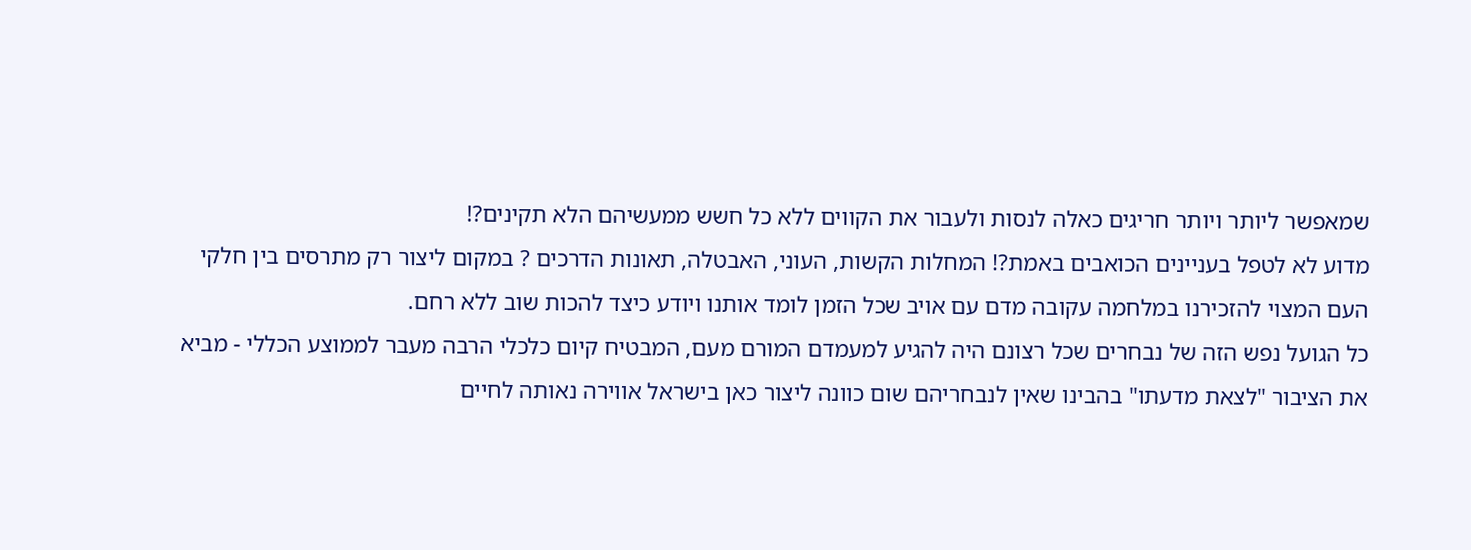שמאפשר ליותר ויותר חריגים כאלה לנסות ולעבור את הקווים ללא כל חשש ממעשיהם הלא תקינים?!
מדוע לא לטפל בעניינים הכואבים באמת?! המחלות הקשות, העוני, האבטלה, תאונות הדרכים ? במקום ליצור רק מתרסים בין חלקי העם המצוי להזכירנו במלחמה עקובה מדם עם אויב שכל הזמן לומד אותנו ויודע כיצד להכות שוב ללא רחם.
כל הגועל נפש הזה של נבחרים שכל רצונם היה להגיע למעמדם המורם מעם, המבטיח קיום כלכלי הרבה מעבר לממוצע הכללי - מביא את הציבור "לצאת מדעתו" בהבינו שאין לנבחריהם שום כוונה ליצור כאן בישראל אווירה נאותה לחיים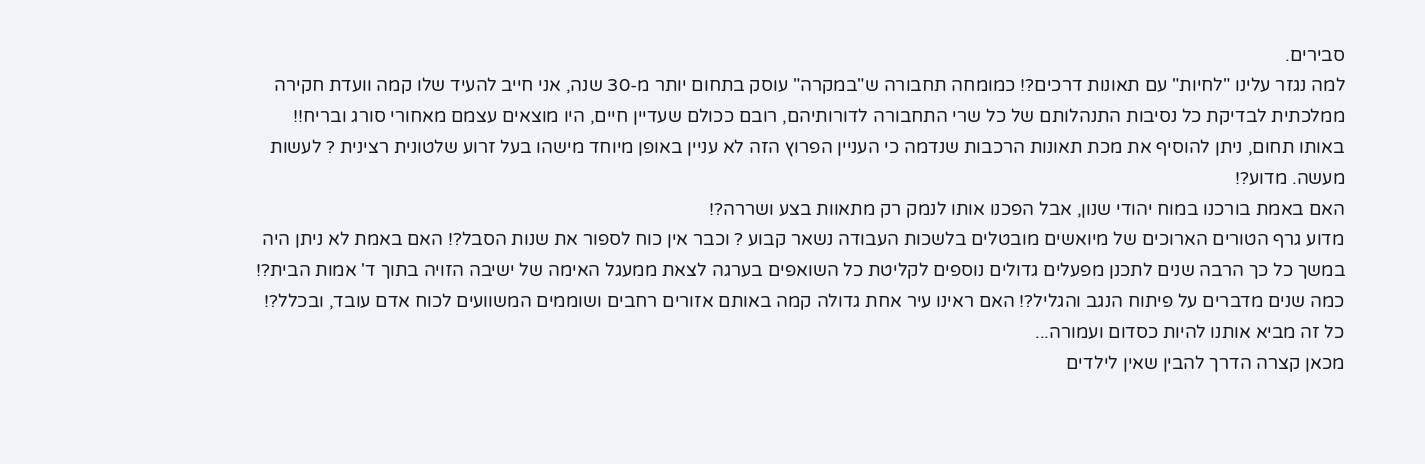סבירים.
למה נגזר עלינו "לחיות" עם תאונות דרכים?! כמומחה תחבורה ש"במקרה" עוסק בתחום יותר מ-30 שנה, אני חייב להעיד שלו קמה וועדת חקירה ממלכתית לבדיקת כל נסיבות התנהלותם של כל שרי התחבורה לדורותיהם, רובם ככולם שעדיין חיים, היו מוצאים עצמם מאחורי סורג ובריח!!
באותו תחום, ניתן להוסיף את מכת תאונות הרכבות שנדמה כי העניין הפרוץ הזה לא עניין באופן מיוחד מישהו בעל זרוע שלטונית רצינית ? לעשות מעשה. מדוע?!
האם באמת בורכנו במוח יהודי שנון, אבל הפכנו אותו לנמק רק מתאוות בצע ושררה?!
מדוע גרף הטורים הארוכים של מיואשים מובטלים בלשכות העבודה נשאר קבוע ? וכבר אין כוח לספור את שנות הסבל?! האם באמת לא ניתן היה במשך כל כך הרבה שנים לתכנן מפעלים גדולים נוספים לקליטת כל השואפים בערגה לצאת ממעגל האימה של ישיבה הזויה בתוך ד' אמות הבית?!
כמה שנים מדברים על פיתוח הנגב והגליל?! האם ראינו עיר אחת גדולה קמה באותם אזורים רחבים ושוממים המשוועים לכוח אדם עובד, ובכלל?!
כל זה מביא אותנו להיות כסדום ועמורה...
מכאן קצרה הדרך להבין שאין לילדים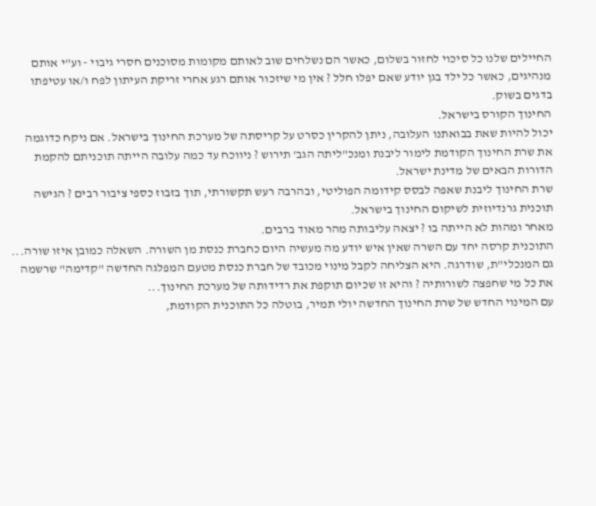החיילים שלנו כל סיכוי לחזור בשלום, כאשר הם נשלחים שוב לאותם מקומות מסוכנים חסרי גיבוי - וע"י אותם מנהיגים, כאשר כל ילד בגן יודע שאם יפלו חלל ? אין מי שיזכור אותם רגע אחרי זריקת העיתון לפח ו/או עטיפתו בדגים בשוק.
החינוך הקורס בישראל.
יכול להיות שאת בבואתנו העלובה, ניתן להקרין כסרט על קריסתה של מערכת החינוך בישראל. אם ניקח כדוגמה את שרת החינוך הקודמת לימור ליבנת ומנכ"ליתה הגב' תירוש ? ניווכח עד כמה עלובה הייתה תוכניתם להקמת הדורות הבאים של מדינת ישראל.
שרת החינוך ליבנת שאפה לבסס קידומה הפוליטי, ובהרבה רעש תקשורתי, תוך בזבוז כספי ציבור רבים ? הגישה תוכנית גרנדיוזית לשיקום החינוך בישראל.
מאחר ומהות לא הייתה בו ? יצאה עליבותה מהר מאוד ברבים.
התוכנית קרסה יחד עם השרה שאין איש יודע מה מעשיה היום כחברת כנסת מן השורה. השאלה כמובן איזו שורה...
גם המנכלי"ת, שודרגה. היא הצליחה לקבל מינוי מכובד של חברת כנסת מטעם המפלגה החדשה "קדימה" שרשמה את כל מי שחפצה לשורותיה ? והיא זו שכיום תוקפת את רדידותה של מערכת החינוך...
עם המינוי החדש של שרת החינוך החדשה יולי תמיר, בוטלה כל התוכנית הקודמת,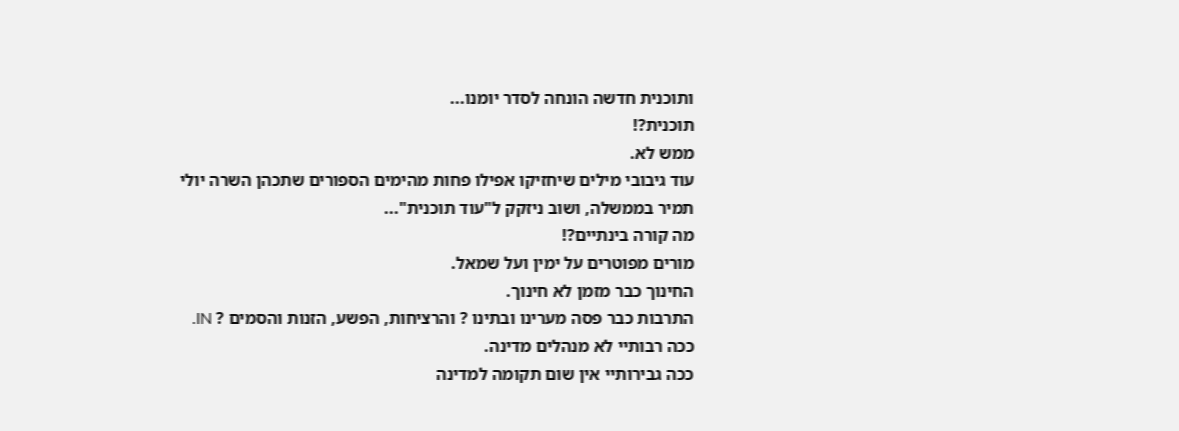ותוכנית חדשה הונחה לסדר יומנו...
תוכנית?!
ממש לא.
עוד גיבובי מילים שיחזיקו אפילו פחות מהימים הספורים שתכהן השרה יולי תמיר בממשלה, ושוב ניזקק ל"עוד תוכנית"...
מה קורה בינתיים?!
מורים מפוטרים על ימין ועל שמאל.
החינוך כבר מזמן לא חינוך.
התרבות כבר פסה מערינו ובתינו ? והרציחות, הפשע, הזנות והסמים ? IN.
ככה רבותיי לא מנהלים מדינה.
ככה גבירותיי אין שום תקומה למדינה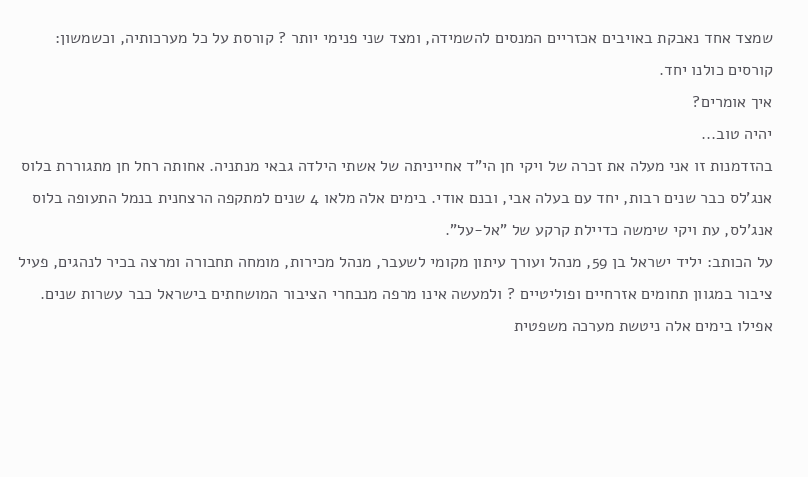שמצד אחד נאבקת באויבים אכזריים המנסים להשמידה, ומצד שני פנימי יותר ? קורסת על כל מערכותיה, וכשמשון: קורסים כולנו יחד.
איך אומרים?
יהיה טוב...
בהזדמנות זו אני מעלה את זכרה של ויקי חן הי"ד אחייניתה של אשתי הילדה גבאי מנתניה. אחותה רחל חן מתגוררת בלוס אנג'לס כבר שנים רבות, יחד עם בעלה אבי, ובנם אודי. בימים אלה מלאו 4 שנים למתקפה הרצחנית בנמל התעופה בלוס אנג'לס, עת ויקי שימשה כדיילת קרקע של "אל-על".
על הכותב: יליד ישראל בן 59, מנהל ועורך עיתון מקומי לשעבר, מנהל מכירות, מומחה תחבורה ומרצה בכיר לנהגים, פעיל ציבור במגוון תחומים אזרחיים ופוליטיים ? ולמעשה אינו מרפה מנבחרי הציבור המושחתים בישראל כבר עשרות שנים. אפילו בימים אלה ניטשת מערכה משפטית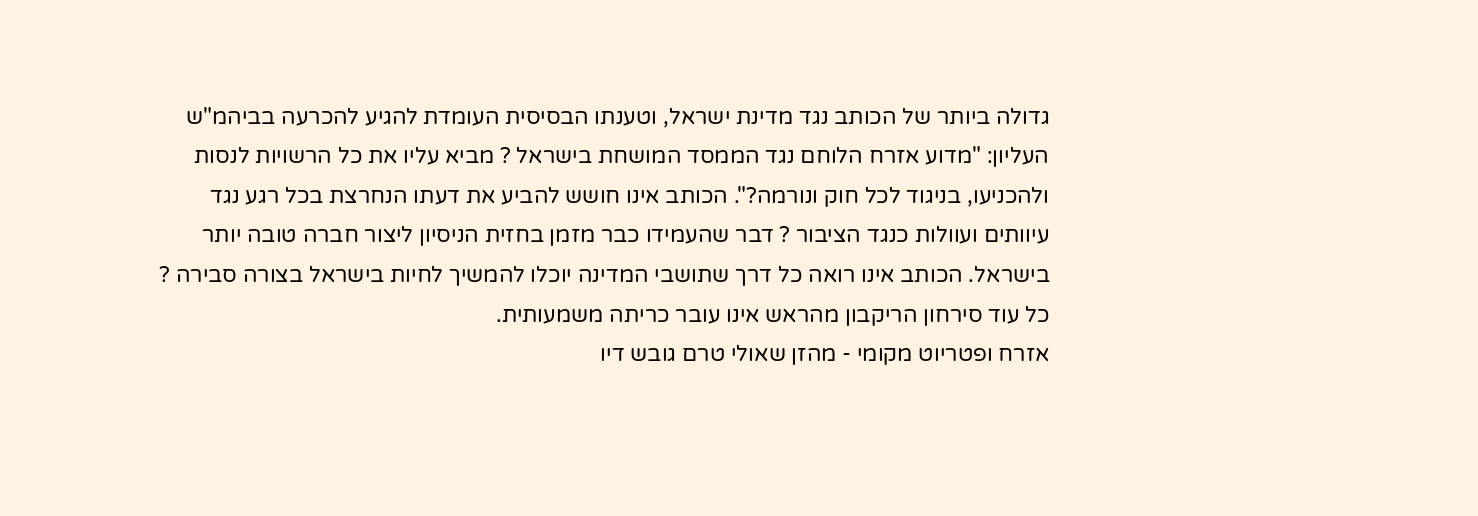גדולה ביותר של הכותב נגד מדינת ישראל, וטענתו הבסיסית העומדת להגיע להכרעה בביהמ"ש העליון: "מדוע אזרח הלוחם נגד הממסד המושחת בישראל ? מביא עליו את כל הרשויות לנסות ולהכניעו, בניגוד לכל חוק ונורמה?". הכותב אינו חושש להביע את דעתו הנחרצת בכל רגע נגד עיוותים ועוולות כנגד הציבור ? דבר שהעמידו כבר מזמן בחזית הניסיון ליצור חברה טובה יותר בישראל. הכותב אינו רואה כל דרך שתושבי המדינה יוכלו להמשיך לחיות בישראל בצורה סבירה ? כל עוד סירחון הריקבון מהראש אינו עובר כריתה משמעותית.
אזרח ופטריוט מקומי - מהזן שאולי טרם גובש דיו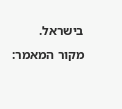בישראל.
מקור המאמר: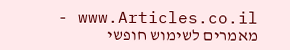www.Articles.co.il - מאמרים לשימוש חופשי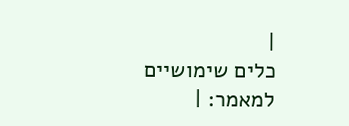|
כלים שימושיים למאמר: |